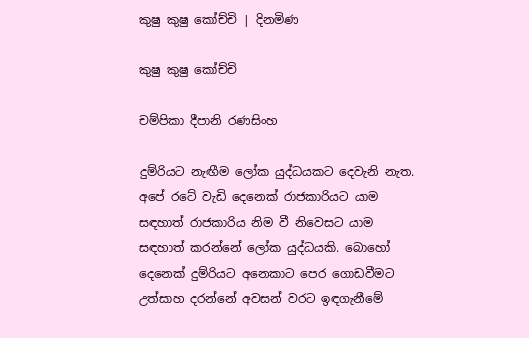කුෂු කුෂු කෝච්චි | දිනමිණ

කුෂු කුෂු කෝච්චි

චම්පිකා දීපානි රණසිංහ

දුම්රියට නැඟීම ලෝක යුද්ධයකට දෙවැනි නැත. අපේ රටේ වැඩි දෙනෙක් රාජකාරියට ‍යාම සඳහාත් රාජකාරිය නිම වී නිවෙසට යාම සඳහාත් කරන්නේ ලෝක යුද්ධයකි. බොහෝ දෙනෙක් දුම්රියට අනෙකාට පෙර ගොඩවීමට උත්සාහ දරන්නේ අවසන් වරට ඉඳගැනීමේ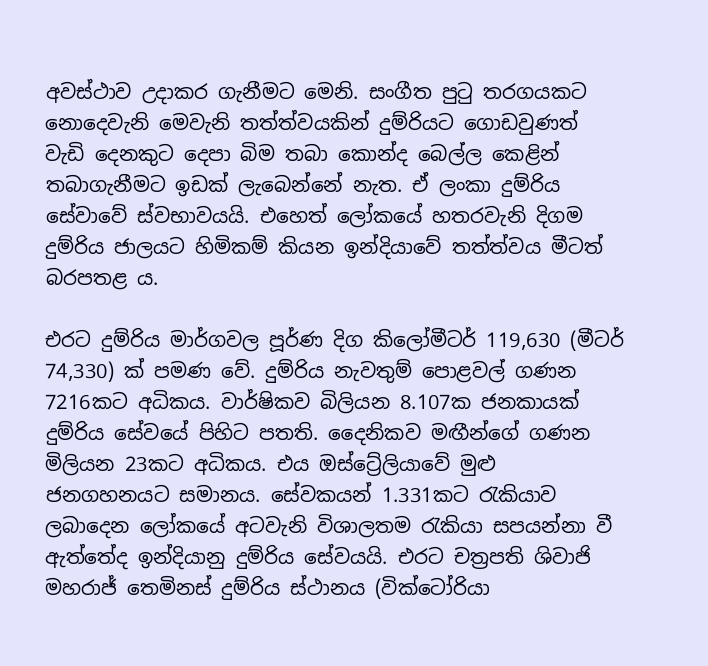අවස්ථාව උදාකර ගැනීමට මෙනි. සංගීත පුටු තරගයකට නොදෙවැනි මෙවැනි තත්ත්වයකින් දුම්රියට ගොඩවුණත් වැඩි දෙනකුට දෙපා බිම තබා කොන්ද බෙල්ල කෙළින් තබාගැනීමට ඉඩක් ලැබෙන්නේ නැත. ඒ ලංකා දුම්රිය සේවාවේ ස්වභාවයයි. එහෙත් ලෝකයේ හතරවැනි දිගම දුම්රිය ජාලයට හිමිකම් කියන ඉන්දියාවේ තත්ත්වය මීටත් බරපතළ ය.

එරට දුම්රිය මාර්ගවල පූර්ණ දිග කිලෝමීටර් 119,630 (මීටර් 74,330) ක් පමණ වේ. දුම්රිය නැවතුම් පොළවල් ගණන 7216කට අධිකය. වාර්ෂිකව බිලියන 8.107ක ජනකායක් දුම්රිය සේවයේ පිහිට පතති. දෛනිකව මඟීන්ගේ ගණන මිලියන 23කට අධිකය. එය ඔස්ට්‍රේලියාවේ මුළු ජනගහනයට සමානය. සේවකයන් 1.331කට රැකියාව ලබාදෙන ලෝකයේ අටවැනි විශාලතම රැකියා සපයන්නා වී ඇත්තේ‍ද ඉන්දියානු දුම්රිය සේවයයි. එරට චත්‍රපති ශිවාජි මහරාජ් තෙමිනස් දුම්රිය ස්ථානය (වික්ටෝරියා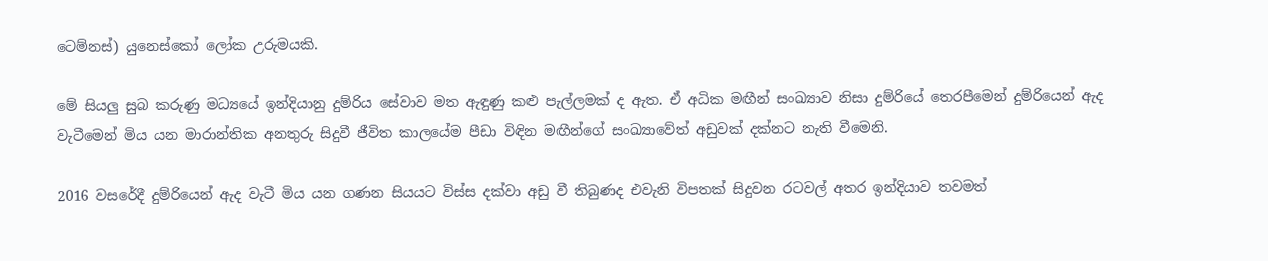ටෙම්නස්) යුනෙස්කෝ ලෝක උරුමයකි.

මේ සියලු සුබ කරුණු මධ්‍යයේ ඉන්දියානු දුම්රිය සේවාව මත ඇඳුණු කළු පැල්ලමක් ද ඇත. ඒ අධික මඟීන් සංඛ්‍යාව නිසා දුම්රියේ තෙරපීමෙන් දුම්රියෙන් ඇද වැටීමෙන් මිය යන මාරාන්තික අනතුරු සිදුවී ජීවිත කාලයේම පීඩා විඳින මඟීන්ගේ සංඛ්‍යාවේත් අඩුවක් දක්නට නැති වීමෙනි.

2016 වසරේදී දුම්රියෙන් ඇද වැටී මිය යන ගණන සියයට විස්ස දක්වා අඩු වී තිබුණද එවැනි විපතක් සිදුවන රටවල් අතර ඉන්දියාව තවමත්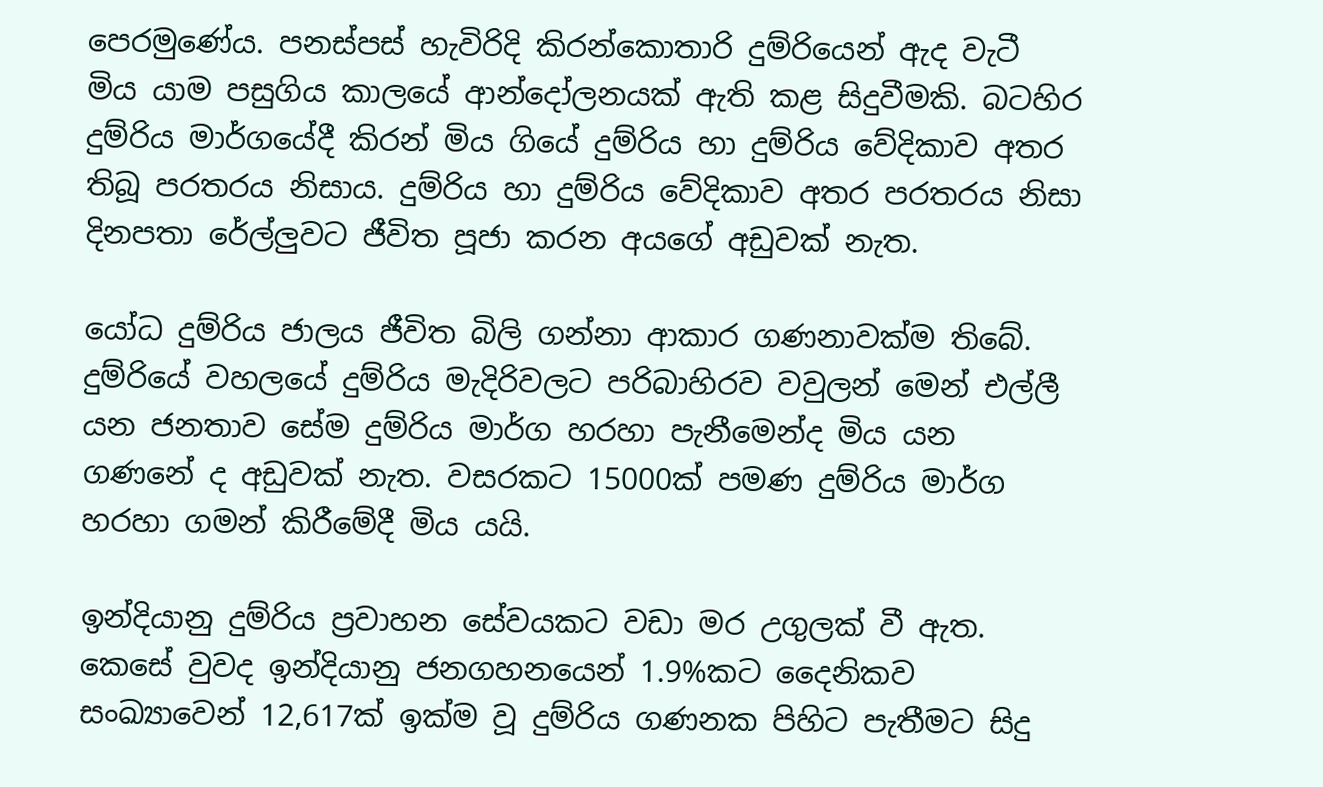පෙරමුණේය. පනස්පස් හැවිරිදි කිරන්කොතාරි දුම්රියෙන් ඇද වැටී මිය යාම පසුගිය කාලයේ ආන්දෝලනයක් ඇති කළ සිදුවීමකි. බටහිර දුම්රිය මාර්ගයේදී කිරන් මිය ගියේ දුම්රිය හා දුම්රිය වේදිකාව අතර තිබූ පරතරය නිසාය. දුම්රිය හා දුම්රිය වේදිකාව අතර පරතරය නිසා දිනපතා රේල්ලුවට ජීවිත පූජා කරන අයගේ අඩුවක් නැත.

යෝධ දුම්රිය ජාලය ජීවිත බිලි ගන්නා ආකාර ගණනාවක්ම තිබේ. දුම්රියේ වහලයේ දුම්රිය මැදිරිවලට පරිබාහිරව වවුලන් මෙන් එල්ලී යන ජනතාව සේම දුම්රිය මාර්ග හරහා පැනීමෙන්ද මිය යන ගණනේ ද අඩුවක් නැත. වසරකට 15000ක් පමණ දුම්රිය මාර්ග හරහා ගමන් කිරීමේදී මිය යයි.

ඉන්දියානු දුම්රිය ප්‍රවාහන සේවයකට වඩා මර උගුලක් වී ඇත. කෙසේ වුවද ඉන්දියානු ජනගහනයෙන් 1.9%කට දෛනිකව සංඛ්‍යාවෙන් 12,617ක් ඉක්ම වූ දුම්රිය ගණනක පිහිට පැතීමට සිදු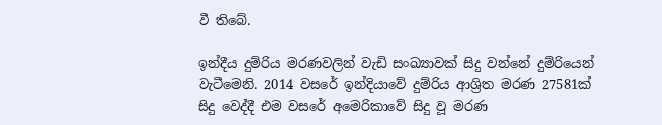වී තිබේ.

ඉන්දීය දුම්රිය මරණවලින් වැඩි සංඛ්‍යාවක් සිදු වන්නේ දුම්රියෙන් වැටීමෙනි. 2014 වසරේ ඉන්දියාවේ දුම්රිය ආශ්‍රිත මරණ 27581ක් සිදු වෙද්දී එම වසරේ අමෙරිකාවේ සිදු වූ මරණ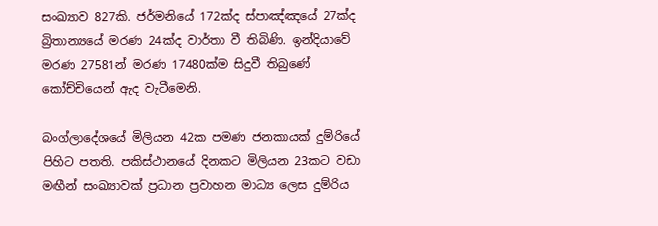සංඛ්‍යාව 827කි. ජර්මනියේ 172ක්ද ස්පාඤ්ඤයේ 27ක්ද බ්‍රිතාන්‍යයේ මරණ 24ක්ද වාර්තා වී තිබිණි. ඉන්දියාවේ මරණ 27581න් මරණ 17480ක්ම සිදුවී තිබුණේ කෝච්චියෙන් ඇද වැටීමෙනි.

බංග්ලාදේශයේ මිලියන 42ක පමණ ජනකායක් දුම්රියේ පිහිට පතති. පකිස්ථානයේ දිනකට මිලියන 23කට වඩා මඟීන් සංඛ්‍යාවක් ප්‍රධාන ප්‍රවාහන මාධ්‍ය ලෙස දුම්රිය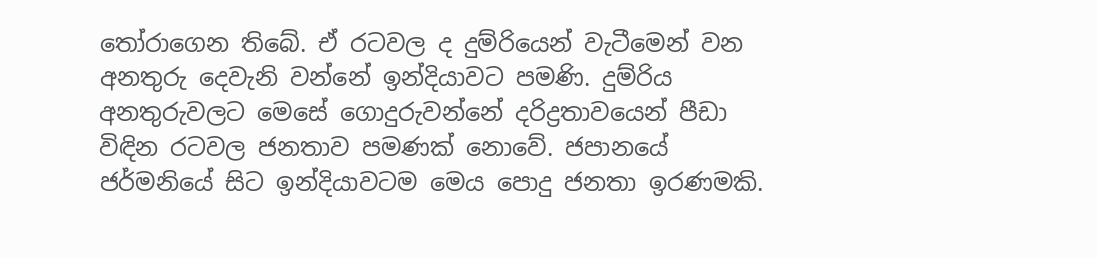තෝරාගෙන තිබේ. ඒ රටවල ද දුම්රියෙන් වැටීමෙන් වන අනතුරු දෙවැනි වන්නේ ඉන්දියාවට පමණි. දුම්රිය අනතුරුවලට මෙසේ ගොදුරුවන්නේ දරිද්‍රතාවයෙන් පීඩා විඳින රටවල ජනතාව පමණක් නොවේ. ජපානයේ ජර්මනියේ සිට ඉන්දියාවටම මෙය පොදු ජනතා ඉරණමකි.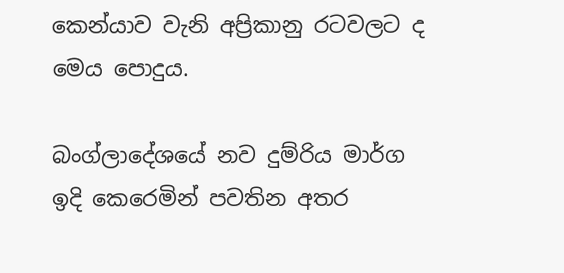කෙන්යාව වැනි අප්‍රිකානු රටවලට ද මෙය පොදුය.

බංග්ලාදේශයේ නව දුම්රිය මාර්ග ඉදි කෙරෙමින් පවතින අතර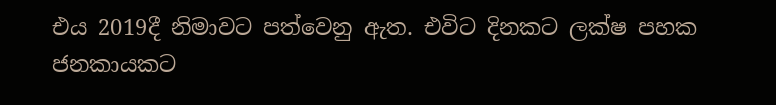එය 2019දී නිමාවට පත්වෙනු ඇත. එවිට දිනකට ලක්ෂ පහක ජනකායකට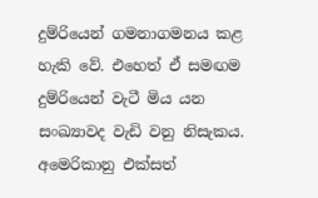දුම්රියෙන් ගමනාගමනය කළ හැකි වේ. එහෙත් ඒ සමඟම දුම්රියෙන් වැටී මිය යන සංඛ්‍යාවද වැඩි වනු නිසැකය. අමෙරිකානු එක්සත්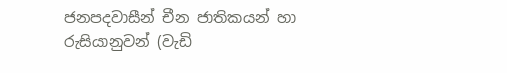ජනපදවාසීන් චීන ජාතිකයන් හා රුසියානුවන් (වැඩි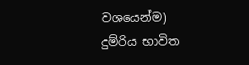වශයෙන්ම) දුම්රිය භාවිත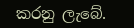කරනු ලැබේ.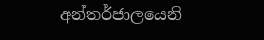අන්තර්ජාලයෙනි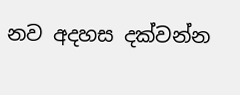නව අදහස දක්වන්න